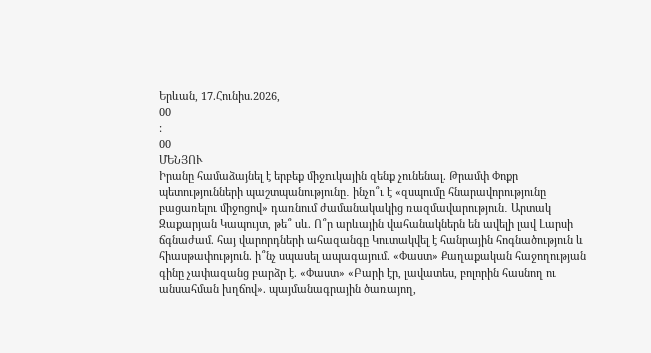Երևան, 17.Հունիս.2026,
00
:
00
ՄԵՆՅՈՒ
Իրանը համաձայնել է երբեք միջnւկային զենք չունենալ. Թրամփ Փոքր պետությունների պաշտպանությունը․ ինչո՞ւ է «զսպումը հնարավորությունը բացառելու միջոցով» դառնում ժամանակակից ռազմավարություն․ Արտակ Զաքարյան Կապույտ, թե՞ սև. Ո՞ր արևային վահանակներն են ավելի լավ Լարսի ճգնաժամ. հայ վարորդների ահազանգը Կուտակվել է հանրային հոգնածություն և հիասթափություն. ի՞նչ սպասել ապագայում. «Փաստ» Քաղաքական հաջողության գինը չափազանց բարձր է. «Փաստ» «Բարի էր, լավատես, բոլորին հասնող ու անսահման խղճով». պայմանագրային ծառայող,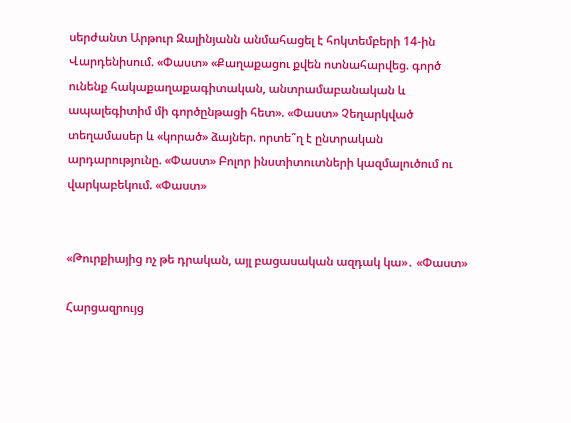սերժանտ Արթուր Զալինյանն անմահացել է հոկտեմբերի 14-ին Վարդենիսում. «Փաստ» «Քաղաքացու քվեն ոտնահարվեց. գործ ունենք հակաքաղաքագիտական, անտրամաբանական և ապալեգիտիմ մի գործընթացի հետ». «Փաստ» Չեղարկված տեղամասեր և «կորած» ձայներ. որտե՞ղ է ընտրական արդարությունը. «Փաստ» Բոլոր ինստիտուտների կազմալուծում ու վարկաբեկում. «Փաստ»


«Թուրքիայից ոչ թե դրական, այլ բացասական ազդակ կա»․ «Փաստ»

Հարցազրույց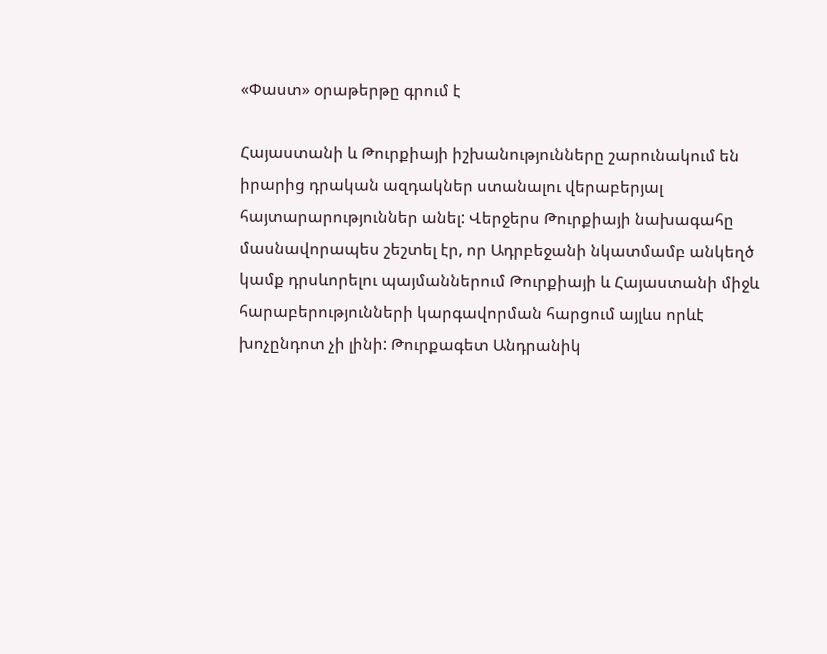«Փաստ» օրաթերթը գրում է

Հայաստանի և Թուրքիայի իշխանությունները շարունակում են իրարից դրական ազդակներ ստանալու վերաբերյալ հայտարարություններ անել: Վերջերս Թուրքիայի նախագահը մասնավորապես շեշտել էր, որ Ադրբեջանի նկատմամբ անկեղծ կամք դրսևորելու պայմաններում Թուրքիայի և Հայաստանի միջև հարաբերությունների կարգավորման հարցում այլևս որևէ խոչընդոտ չի լինի: Թուրքագետ Անդրանիկ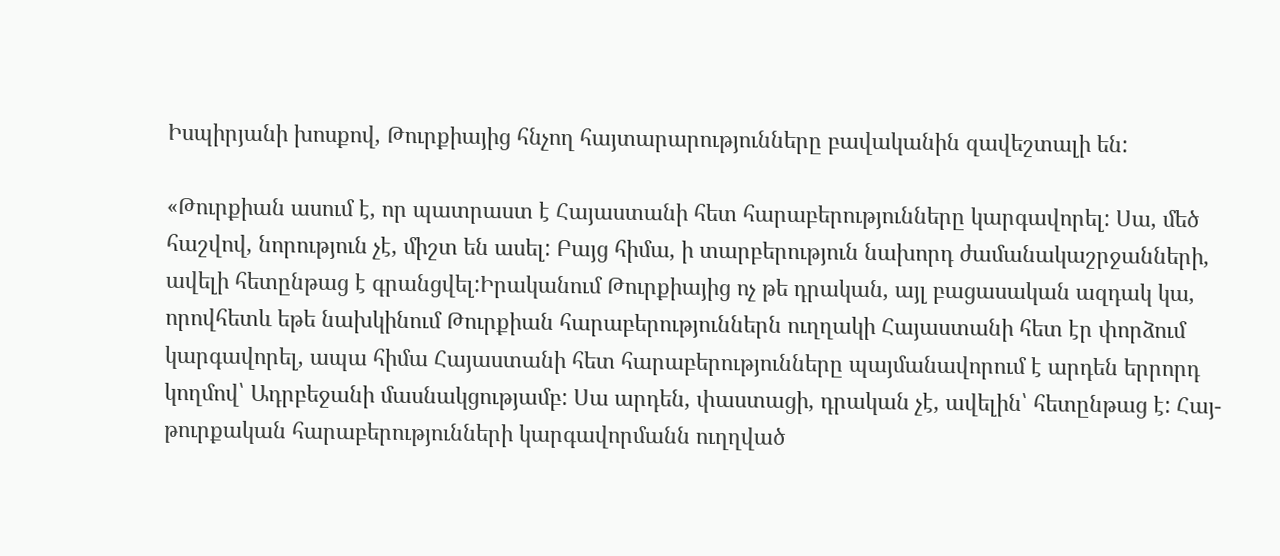Իսպիրյանի խոսքով, Թուրքիայից հնչող հայտարարությունները բավականին զավեշտալի են:

«Թուրքիան ասում է, որ պատրաստ է Հայաստանի հետ հարաբերությունները կարգավորել: Սա, մեծ հաշվով, նորություն չէ, միշտ են ասել: Բայց հիմա, ի տարբերություն նախորդ ժամանակաշրջանների, ավելի հետընթաց է գրանցվել:Իրականում Թուրքիայից ոչ թե դրական, այլ բացասական ազդակ կա, որովհետև եթե նախկինում Թուրքիան հարաբերություններն ուղղակի Հայաստանի հետ էր փորձում կարգավորել, ապա հիմա Հայաստանի հետ հարաբերությունները պայմանավորում է արդեն երրորդ կողմով՝ Ադրբեջանի մասնակցությամբ: Սա արդեն, փաստացի, դրական չէ, ավելին՝ հետընթաց է: Հայ-թուրքական հարաբերությունների կարգավորմանն ուղղված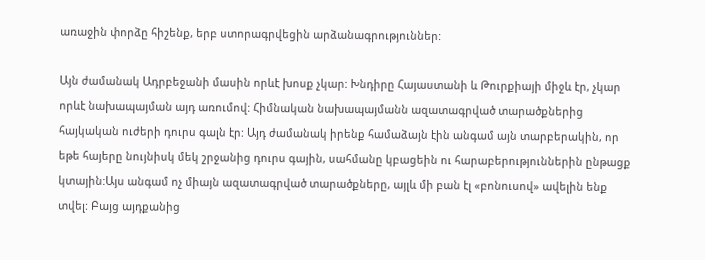առաջին փորձը հիշենք, երբ ստորագրվեցին արձանագրություններ:

Այն ժամանակ Ադրբեջանի մասին որևէ խոսք չկար: Խնդիրը Հայաստանի և Թուրքիայի միջև էր, չկար որևէ նախապայման այդ առումով: Հիմնական նախապայմանն ազատագրված տարածքներից հայկական ուժերի դուրս գալն էր: Այդ ժամանակ իրենք համաձայն էին անգամ այն տարբերակին, որ եթե հայերը նույնիսկ մեկ շրջանից դուրս գային, սահմանը կբացեին ու հարաբերություններին ընթացք կտային:Այս անգամ ոչ միայն ազատագրված տարածքները, այլև մի բան էլ «բոնուսով» ավելին ենք տվել: Բայց այդքանից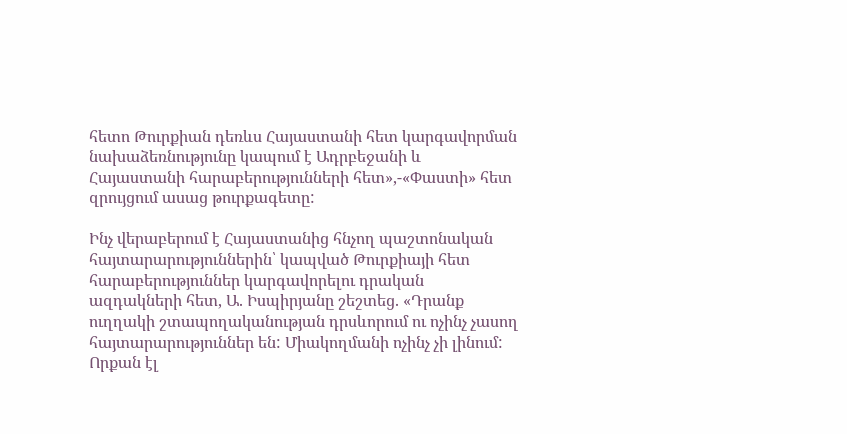հետո Թուրքիան դեռևս Հայաստանի հետ կարգավորման նախաձեռնությունը կապում է Ադրբեջանի և Հայաստանի հարաբերությունների հետ»,-«Փաստի» հետ զրույցում ասաց թուրքագետը:

Ինչ վերաբերում է Հայաստանից հնչող պաշտոնական հայտարարություններին՝ կապված Թուրքիայի հետ հարաբերություններ կարգավորելու դրական ազդակների հետ, Ա. Իսպիրյանը շեշտեց. «Դրանք ուղղակի շտապողականության դրսևորում ու ոչինչ չասող հայտարարություններ են: Միակողմանի ոչինչ չի լինում: Որքան էլ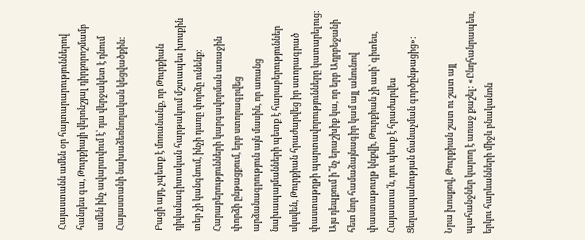Հայաստանն ամեն օր հայտարարություններով հանդես գա, Թուրքիայի վերոնշյալ դիրքորոշմամբ ամեն ինչ ավարտվում է՝ դա վերջակետ է դնում Հայաստանի նախաձեռնողական կեցվածքին:

Բացի այդ, չպետք է մոռանանք, որ Թուրքիան դիվանագիտական հարթակում մշտապես խոսքին տեր չի կանգնում, ինչի դառը փորձը ունենք: Հարաբերությունների կարգավորման առաջին փորձի ընթացքում, երբ ստորագրվեց արձանագրություն այն մասին, որ առանց նախապայմանների պետք է հարաբերություններ սկսվեն, Թուրքիան հրաժարվեց իր ստորագրած փաստաթղթի պարտավորությունները կատարելուց: Այս դեպքում ի՞նչ երաշխիք կա, որ երբ Ադրբեջանի հետ նոր համաձայնագիր կամ այլ անունով փաստաթուղթ կնքվի, Թուրքիան չի ասի՝ գիտես, Հայաստա՛ն, դու պետք է հրաժարվես Ցեղասպանության ճանաչման գործընթացից»:

Նրա խոսքով, Թուրքիան շատ ու շատ այլ պահանջներ կարող է առաջ քաշել: «Ընդհանրապես, երկու հարևանների միջև բնականոն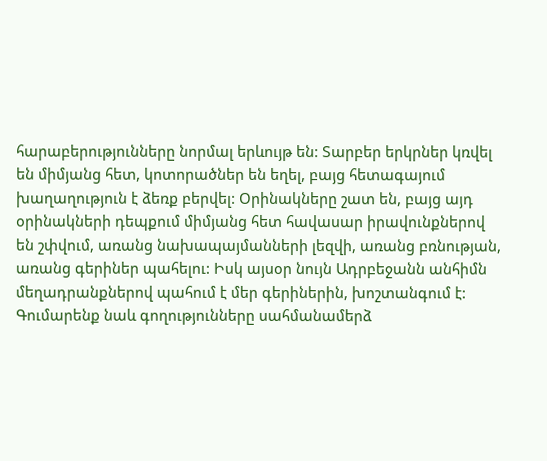հարաբերությունները նորմալ երևույթ են: Տարբեր երկրներ կռվել են միմյանց հետ, կոտորածներ են եղել, բայց հետագայում խաղաղություն է ձեռք բերվել: Օրինակները շատ են, բայց այդ օրինակների դեպքում միմյանց հետ հավասար իրավունքներով են շփվում, առանց նախապայմանների լեզվի, առանց բռնության, առանց գերիներ պահելու: Իսկ այսօր նույն Ադրբեջանն անհիմն մեղադրանքներով պահում է մեր գերիներին, խոշտանգում է: Գումարենք նաև գողությունները սահմանամերձ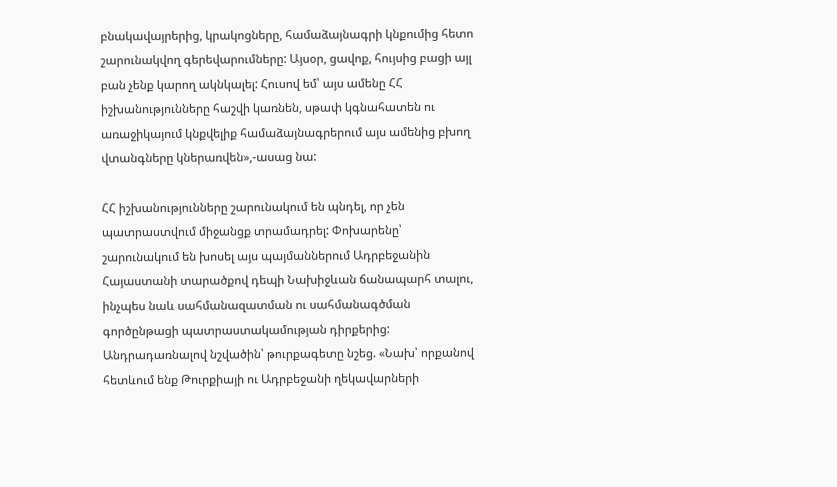բնակավայրերից, կրակոցները, համաձայնագրի կնքումից հետո շարունակվող գերեվարումները: Այսօր, ցավոք, հույսից բացի այլ բան չենք կարող ակնկալել: Հուսով եմ՝ այս ամենը ՀՀ իշխանությունները հաշվի կառնեն, սթափ կգնահատեն ու առաջիկայում կնքվելիք համաձայնագրերում այս ամենից բխող վտանգները կներառվեն»,-ասաց նա:

ՀՀ իշխանությունները շարունակում են պնդել, որ չեն պատրաստվում միջանցք տրամադրել: Փոխարենը՝ շարունակում են խոսել այս պայմաններում Ադրբեջանին Հայաստանի տարածքով դեպի Նախիջևան ճանապարհ տալու, ինչպես նաև սահմանազատման ու սահմանագծման գործընթացի պատրաստակամության դիրքերից: Անդրադառնալով նշվածին՝ թուրքագետը նշեց. «Նախ՝ որքանով հետևում ենք Թուրքիայի ու Ադրբեջանի ղեկավարների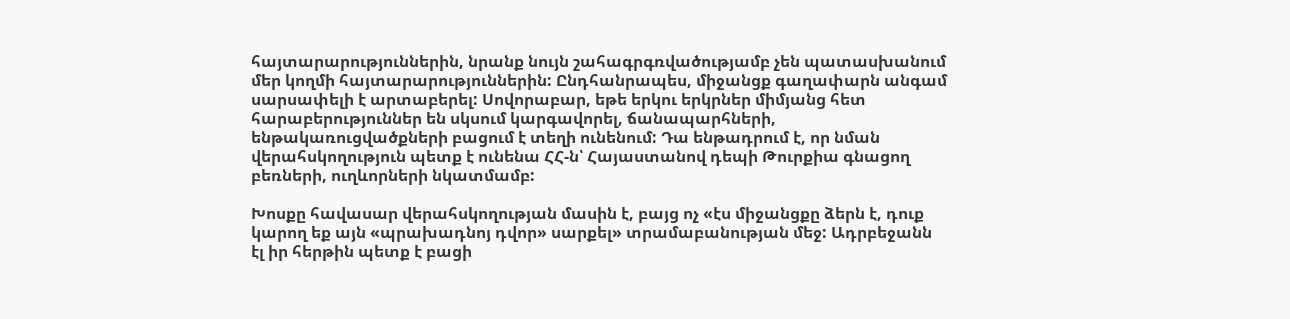հայտարարություններին, նրանք նույն շահագրգռվածությամբ չեն պատասխանում մեր կողմի հայտարարություններին: Ընդհանրապես, միջանցք գաղափարն անգամ սարսափելի է արտաբերել: Սովորաբար, եթե երկու երկրներ միմյանց հետ հարաբերություններ են սկսում կարգավորել, ճանապարհների, ենթակառուցվածքների բացում է տեղի ունենում: Դա ենթադրում է, որ նման վերահսկողություն պետք է ունենա ՀՀ-ն՝ Հայաստանով դեպի Թուրքիա գնացող բեռների, ուղևորների նկատմամբ:

Խոսքը հավասար վերահսկողության մասին է, բայց ոչ «էս միջանցքը ձերն է, դուք կարող եք այն «պրախադնոյ դվոր» սարքել» տրամաբանության մեջ: Ադրբեջանն էլ իր հերթին պետք է բացի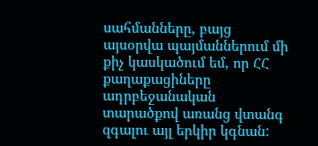սահմանները, բայց այսօրվա պայմաններում մի քիչ կասկածում եմ, որ ՀՀ քաղաքացիները ադրբեջանական տարածքով առանց վտանգ զգալու այլ երկիր կգնան: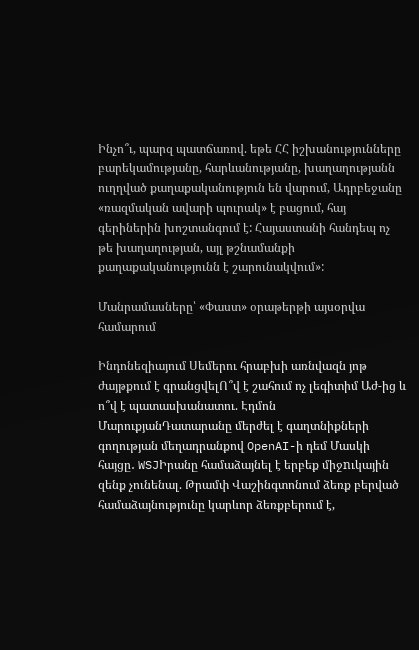Ինչո՞ւ, պարզ պատճառով. եթե ՀՀ իշխանությունները բարեկամությանը, հարևանությանը, խաղաղությանն ուղղված քաղաքականություն են վարում, Ադրբեջանը «ռազմական ավարի պուրակ» է բացում, հայ գերիներին խոշտանգում է: Հայաստանի հանդեպ ոչ թե խաղաղության, այլ թշնամանքի քաղաքականությունն է շարունակվում»:

Մանրամասները՝ «Փաստ» օրաթերթի այսօրվա համարում

Ինդոնեզիայում Սեմերու հրաբխի առնվազն յոթ ժայթքում է գրանցվելՈ՞վ է շահում ոչ լեգիտիմ Աժ-ից և ո՞վ է պատասխանատու. Էդմոն ՄարուքյանԴատարանը մերժել է գաղտնիքների գողության մեղադրանքով OpenAI-ի դեմ Մասկի հայցը․ WSJԻրանը համաձայնել է երբեք միջnւկային զենք չունենալ. Թրամփ Վաշինգտոնում ձեռք բերված համաձայնությունը կարևոր ձեռքբերում է,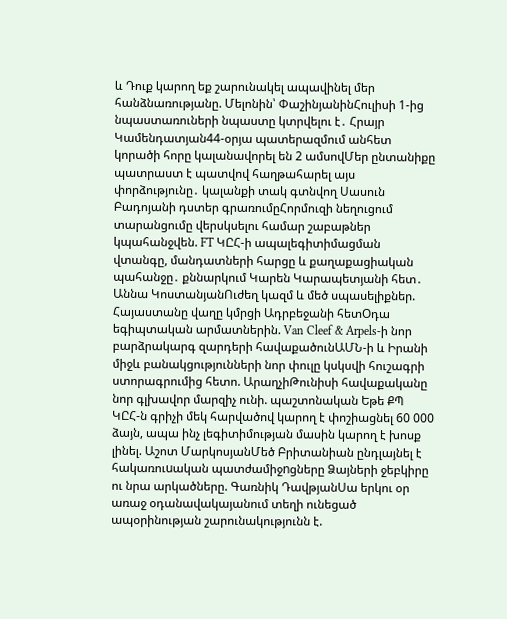և Դուք կարող եք շարունակել ապավինել մեր հանձնառությանը. Մելոնին՝ ՓաշինյանինՀուլիսի 1-ից նպաստառուների նպաստը կտրվելու է․ Հրայր Կամենդատյան44-օրյա պատերազմում անհետ կորածի հորը կալանավորել են 2 ամսովՄեր ընտանիքը պատրաստ է պատվով հաղթահարել այս փորձությունը․ կալանքի տակ գտնվող Սասուն Բադոյանի դստեր գրառումըՀորմուզի նեղուցում տարանցումը վերսկսելու համար շաբաթներ կպահանջվեն. FT ԿԸՀ-ի ապալեգիտիմացման վտանգը, մանդատների հարցը և քաղաքացիական պահանջը․ քննարկում Կարեն Կարապետյանի հետ․ Աննա ԿոստանյանՈւժեղ կազմ և մեծ սպասելիքներ. Հայաստանը վաղը կմրցի Ադրբեջանի հետՕդա եգիպտական արմատներին. Van Cleef & Arpels-ի նոր բարձրակարգ զարդերի հավաքածունԱՄՆ-ի և Իրանի միջև բանակցությունների նոր փուլը կսկսվի հուշագրի ստորագրումից հետո. ԱրաղչիԹունիսի հավաքականը նոր գլխավոր մարզիչ ունի. պաշտոնական Եթե ՔՊ ԿԸՀ-ն գրիչի մեկ հարվածով կարող է փոշիացնել 60 000 ձայն, ապա ինչ լեգիտիմության մասին կարող է խոսք լինել. Աշոտ ՄարկոսյանՄեծ Բրիտանիան ընդլայնել է հակառուuական պատժամիջnցները Ձայների ջեբկիրը ու նրա արկածները. Գառնիկ ԴավթյանՍա երկու օր առաջ օդանավակայանում տեղի ունեցած ապօրինության շարունակությունն է.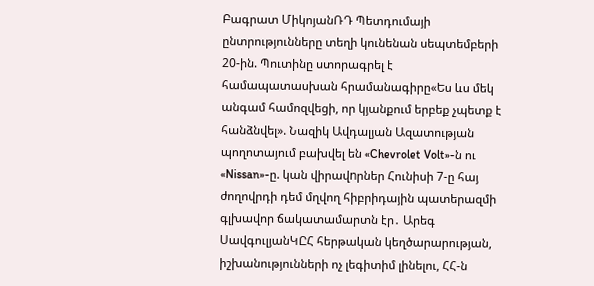Բագրատ ՄիկոյանՌԴ Պետդումայի ընտրությունները տեղի կունենան սեպտեմբերի 20-ին. Պուտինը ստորագրել է համապատասխան հրամանագիրը«Ես ևս մեկ անգամ համոզվեցի, որ կյանքում երբեք չպետք է հանձնվել». Նազիկ Ավդալյան Ազատության պողոտայում բախվել են «Chevrolet Volt»-ն ու «Nissan»-ը. կան վիրավnրներ Հունիսի 7-ը հայ ժողովրդի դեմ մղվող հիբրիդային պատերազմի գլխավոր ճակատամարտն էր․ Արեգ ՍավգուլյանԿԸՀ հերթական կեղծարարության, իշխանությունների ոչ լեգիտիմ լինելու, ՀՀ-ն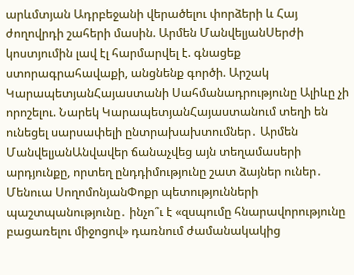արևմտյան Ադրբեջանի վերածելու փորձերի և Հայ ժողովրդի շահերի մասին. Արմեն ՄանվելյանՍերժի կոստյումին լավ էլ հարմարվել է. գնացեք ստորագրահավաքի, անցնենք գործի. Արշակ ԿարապետյանՀայաստանի Սահմանադրությունը Ալիևը չի որոշելու. Նարեկ ԿարապետյանՀայաստանում տեղի են ունեցել սարսափելի ընտրախախտումներ․ Արմեն ՄանվելյանԱնվավեր ճանաչվեց այն տեղամասերի արդյունքը, որտեղ ընդդիմությունը շատ ձայներ ուներ․ Մենուա ՍողոմոնյանՓոքր պետությունների պաշտպանությունը․ ինչո՞ւ է «զսպումը հնարավորությունը բացառելու միջոցով» դառնում ժամանակակից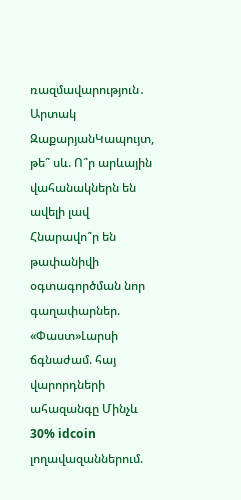ռազմավարություն․ Արտակ ԶաքարյանԿապույտ, թե՞ սև. Ո՞ր արևային վահանակներն են ավելի լավ Հնարավո՞ր են թափանիվի օգտագործման նոր գաղափարներ. «Փաստ»Լարսի ճգնաժամ. հայ վարորդների ահազանգը Մինչև 30% idcoin լողավազաններում.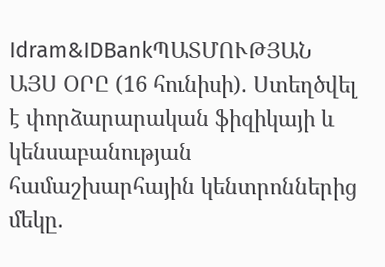Idram&IDBankՊԱՏՄՈՒԹՅԱՆ ԱՅՍ ՕՐԸ (16 հունիսի). Ստեղծվել է փորձարարական ֆիզիկայի և կենսաբանության համաշխարհային կենտրոններից մեկը.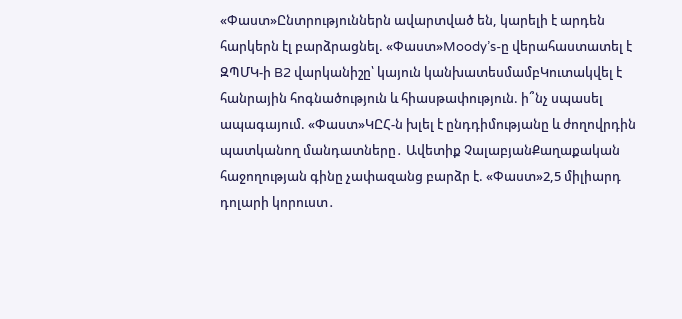«Փաստ»Ընտրություններն ավարտված են, կարելի է արդեն հարկերն էլ բարձրացնել. «Փաստ»Moody’s-ը վերահաստատել է ԶՊՄԿ-ի B2 վարկանիշը՝ կայուն կանխատեսմամբԿուտակվել է հանրային հոգնածություն և հիասթափություն. ի՞նչ սպասել ապագայում. «Փաստ»ԿԸՀ-ն խլել է ընդդիմությանը և ժողովրդին պատկանող մանդատները․ Ավետիք ՉալաբյանՔաղաքական հաջողության գինը չափազանց բարձր է. «Փաստ»2,5 միլիարդ դոլարի կորուստ․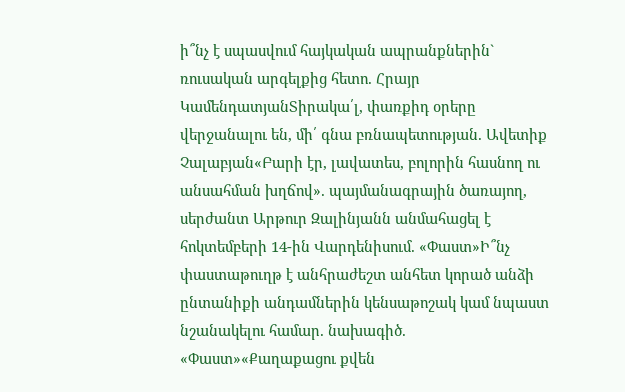ի՞նչ է սպասվում հայկական ապրանքներին` ռուսական արգելքից հետո. Հրայր ԿամենդատյանՏիրակա՛լ, փառքիդ օրերը վերջանալու են, մի՛ գնա բռնապետության. Ավետիք Չալաբյան«Բարի էր, լավատես, բոլորին հասնող ու անսահման խղճով». պայմանագրային ծառայող, սերժանտ Արթուր Զալինյանն անմահացել է հոկտեմբերի 14-ին Վարդենիսում. «Փաստ»Ի՞նչ փաստաթուղթ է անհրաժեշտ անհետ կորած անձի ընտանիքի անդամներին կենսաթոշակ կամ նպաստ նշանակելու համար. նախագիծ. «Փաստ»«Քաղաքացու քվեն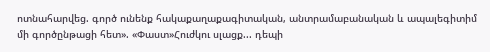ոտնահարվեց. գործ ունենք հակաքաղաքագիտական, անտրամաբանական և ապալեգիտիմ մի գործընթացի հետ». «Փաստ»Հուժկու սլացք... դեպի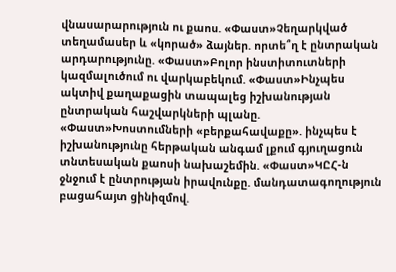վնասարարություն ու քաոս. «Փաստ»Չեղարկված տեղամասեր և «կորած» ձայներ. որտե՞ղ է ընտրական արդարությունը. «Փաստ»Բոլոր ինստիտուտների կազմալուծում ու վարկաբեկում. «Փաստ»Ինչպես ակտիվ քաղաքացին տապալեց իշխանության ընտրական հաշվարկների պլանը. «Փաստ»Խոստումների «բերքահավաքը». ինչպես է իշխանությունը հերթական անգամ լքում գյուղացուն տնտեսական քաոսի նախաշեմին. «Փաստ»ԿԸՀ-ն ջնջում է ընտրության իրավունքը. մանդատագողություն բացահայտ ցինիզմով.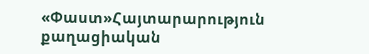«Փաստ»Հայտարարություն քաղացիական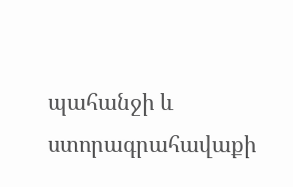պահանջի և ստորագրահավաքի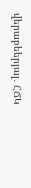վերաբեերյալ․ ՀՃԿ